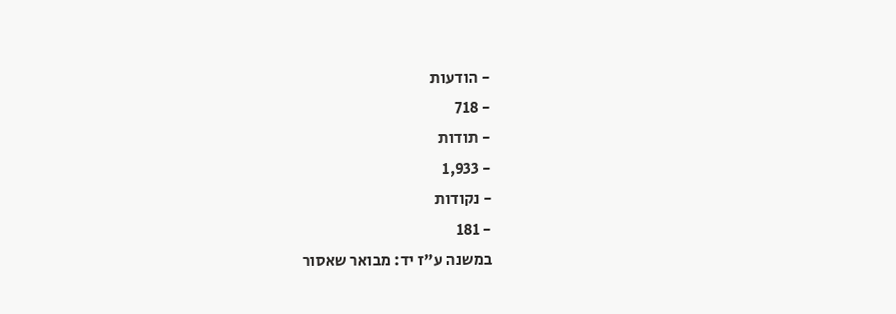- הודעות
- 718
- תודות
- 1,933
- נקודות
- 181
במשנה ע"ז יד: מבואר שאסור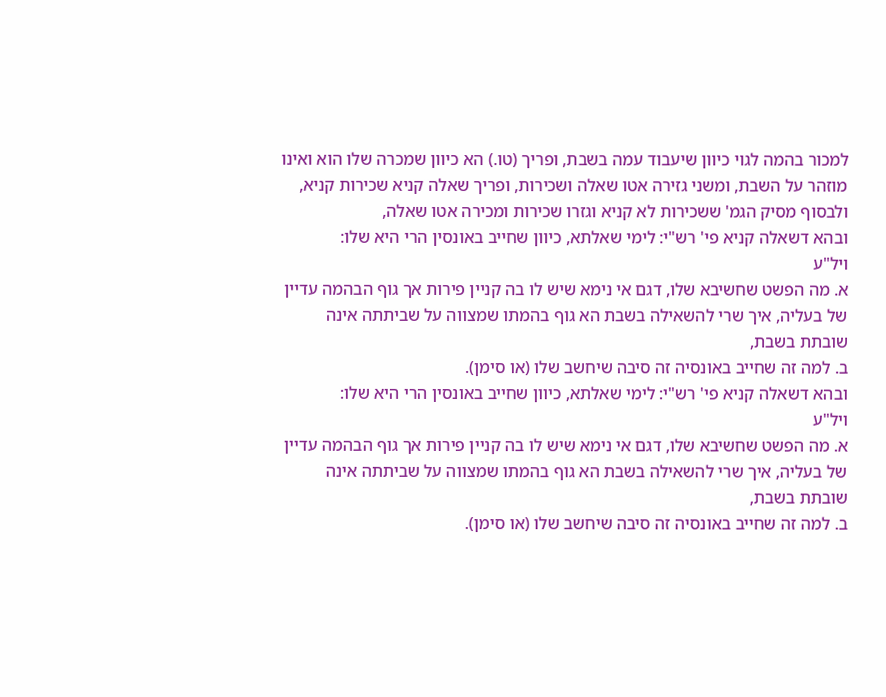למכור בהמה לגוי כיוון שיעבוד עמה בשבת, ופריך (טו.) הא כיוון שמכרה שלו הוא ואינו מוזהר על השבת, ומשני גזירה אטו שאלה ושכירות, ופריך שאלה קניא שכירות קניא, ולבסוף מסיק הגמ' ששכירות לא קניא וגזרו שכירות ומכירה אטו שאלה,
ובהא דשאלה קניא פי' רש"י: לימי שאלתא, כיוון שחייב באונסין הרי היא שלו:
ויל"ע
א. מה הפשט שחשיבא שלו, דגם אי נימא שיש לו בה קניין פירות אך גוף הבהמה עדיין של בעליה, איך שרי להשאילה בשבת הא גוף בהמתו שמצווה על שביתתה אינה שובתת בשבת,
ב. למה זה שחייב באונסיה זה סיבה שיחשב שלו (או סימן).
ובהא דשאלה קניא פי' רש"י: לימי שאלתא, כיוון שחייב באונסין הרי היא שלו:
ויל"ע
א. מה הפשט שחשיבא שלו, דגם אי נימא שיש לו בה קניין פירות אך גוף הבהמה עדיין של בעליה, איך שרי להשאילה בשבת הא גוף בהמתו שמצווה על שביתתה אינה שובתת בשבת,
ב. למה זה שחייב באונסיה זה סיבה שיחשב שלו (או סימן).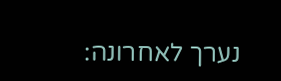נערך לאחרונה: